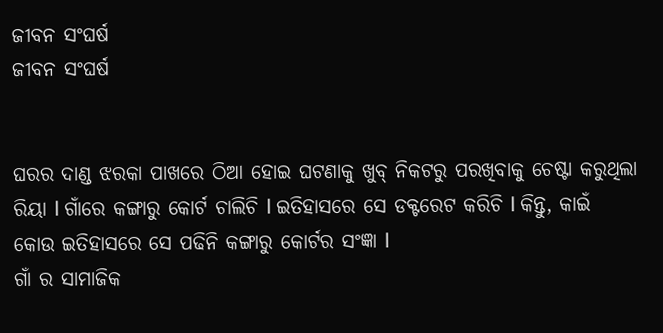ଜୀବନ ସଂଘର୍ଷ
ଜୀବନ ସଂଘର୍ଷ


ଘରର ଦାଣ୍ଡ ଝରକା ପାଖରେ ଠିଆ ହୋଇ ଘଟଣାକୁ ଖୁବ୍ ନିକଟରୁ ପରଖିବାକୁ ଚେଷ୍ଟା କରୁଥିଲା ରିୟା l ଗାଁରେ କଙ୍ଗାରୁ କୋର୍ଟ ଚାଲିଚି l ଇତିହାସରେ ସେ ଡକ୍ଟରେଟ କରିଚି l କିନ୍ତୁ, କାଇଁ କୋଉ ଇତିହାସରେ ସେ ପଢିନି କଙ୍ଗାରୁ କୋର୍ଟର ସଂଜ୍ଞା l
ଗାଁ ର ସାମାଜିକ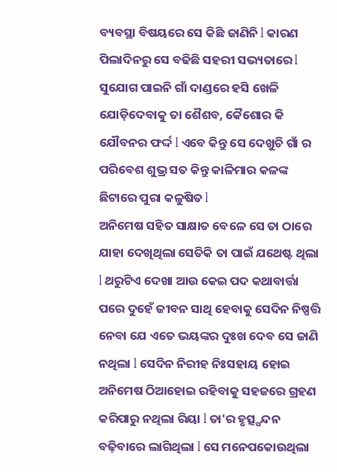ବ୍ୟବସ୍ଥା ବିଷୟରେ ସେ କିଛି ଜାଣିନି l କାରଣ ପିଲାଦିନରୁ ସେ ବଢିଛି ସହରୀ ସଭ୍ୟତାରେ l ସୁଯୋଗ ପାଇନି ଗାଁ ଦାଣ୍ଡରେ ହସି ଖେଳି ଯୋଡ଼ିଦେବାକୁ ତା ଶୈଶବ, କୈଶୋର କି ଯୌବନର ଫର୍ଦ୍ଦ l ଏବେ କିନ୍ତୁ ସେ ଦେଖୁଚି ଗାଁ ର ପରିବେଶ ଶୁଭ୍ର ସତ କିନ୍ତୁ କାଳିମାର କଳଙ୍କ ଛିଟାରେ ପୁରା କଳୁଷିତ l
ଅନିମେଷ ସହିତ ସାକ୍ଷାତ ବେଳେ ସେ ତା ଠାରେ ଯାହା ଦେଖିଥିଲା ସେତିକି ତା ପାଇଁ ଯଥେଷ୍ଟ ଥିଲା l ଥରୁଟିଏ ଦେଖା ଆଉ କେଇ ପଦ କଥାବାର୍ତ୍ତା ପରେ ଦୁହେଁ ଜୀବନ ସାଥି ହେବାକୁ ସେଦିନ ନିଷ୍ପତ୍ତି ନେବା ଯେ ଏତେ ଭୟଙ୍କର ଦୁଃଖ ଦେବ ସେ ଜାଣି ନଥିଲା l ସେଦିନ ନିରୀହ ନିଃସହାୟ ହୋଇ ଅନିମେଷ ଠିଆହୋଇ ରହିବାକୁ ସହଜରେ ଗ୍ରହଣ କରିପାରୁ ନଥିଲା ରିୟା l ତା'ର ହୃତ୍ସ୍ପନ୍ଦନ ବଢ଼ିବାରେ ଲାଗିଥିଲା l ସେ ମନେପକୋଉଥିଲା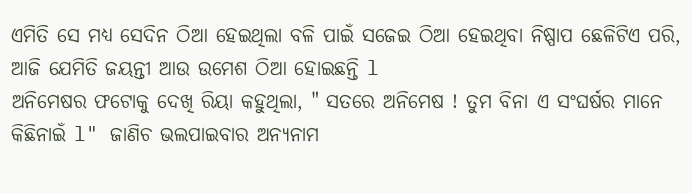ଏମିତି ସେ ମଧ୍ୟ ସେଦିନ ଠିଆ ହେଇଥିଲା ବଳି ପାଇଁ ସଜେଇ ଠିଆ ହେଇଥିବା ନିଷ୍ପାପ ଛେଳିଟିଏ ପରି, ଆଜି ଯେମିତି ଜୟନ୍ତୀ ଆଉ ଉମେଶ ଠିଆ ହୋଇଛନ୍ତି l
ଅନିମେଷର ଫଟୋକୁ ଦେଖି ରିୟା କହୁଥିଲା, " ସତରେ ଅନିମେଷ ! ତୁମ ବିନା ଏ ସଂଘର୍ଷର ମାନେ କିଛିନାଇଁ l" ଜାଣିଚ ଭଲପାଇବାର ଅନ୍ୟନାମ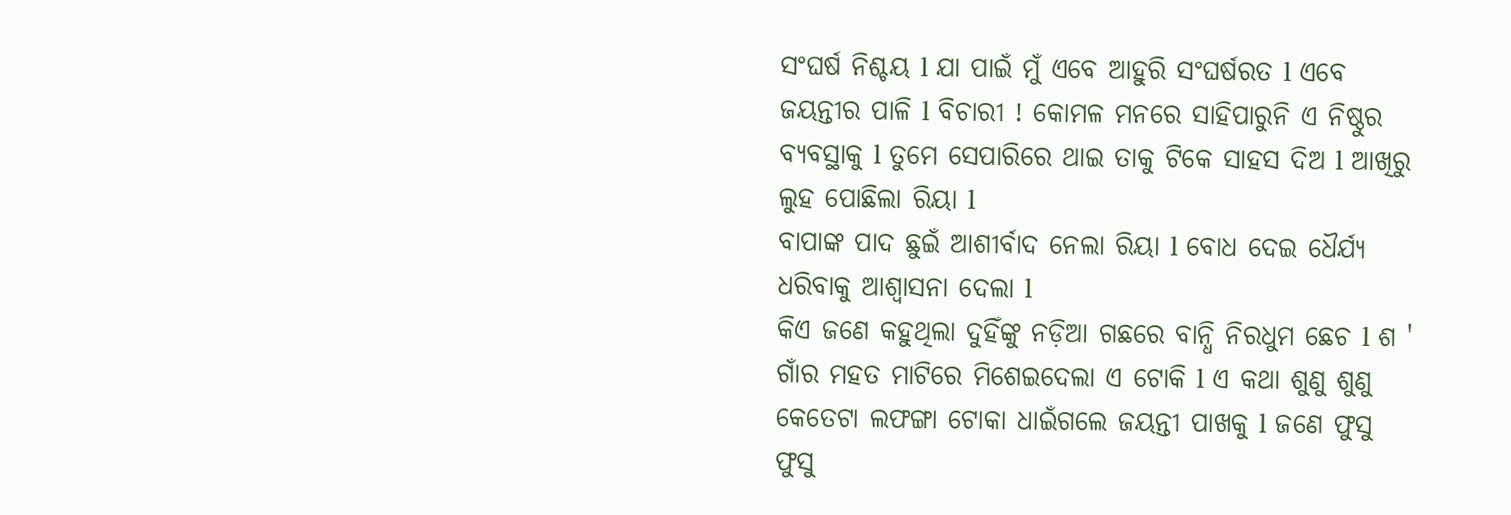ସଂଘର୍ଷ ନିଶ୍ଚୟ l ଯା ପାଇଁ ମୁଁ ଏବେ ଆହୁରି ସଂଘର୍ଷରତ l ଏବେ ଜୟନ୍ତୀର ପାଳି l ବିଚାରୀ ! କୋମଳ ମନରେ ସାହିପାରୁନି ଏ ନିଷ୍ଠୁର ବ୍ୟବସ୍ଥାକୁ l ତୁମେ ସେପାରିରେ ଥାଇ ତାକୁ ଟିକେ ସାହସ ଦିଅ l ଆଖିରୁ ଲୁହ ପୋଛିଲା ରିୟା l
ବାପାଙ୍କ ପାଦ ଛୁଇଁ ଆଶୀର୍ବାଦ ନେଲା ରିୟା l ବୋଧ ଦେଇ ଧୈର୍ଯ୍ୟ ଧରିବାକୁ ଆଶ୍ୱାସନା ଦେଲା l
କିଏ ଜଣେ କହୁଥିଲା ଦୁହିଁଙ୍କୁ ନଡ଼ିଆ ଗଛରେ ବାନ୍ଧି ନିରଧୁମ ଛେଚ l ଶ ' ଗାଁର ମହତ ମାଟିରେ ମିଶେଇଦେଲା ଏ ଟୋକି l ଏ କଥା ଶୁଣୁ ଶୁଣୁ କେତେଟା ଲଫଙ୍ଗା ଟୋକା ଧାଇଁଗଲେ ଜୟନ୍ତୀ ପାଖକୁ l ଜଣେ ଫୁସୁ ଫୁସୁ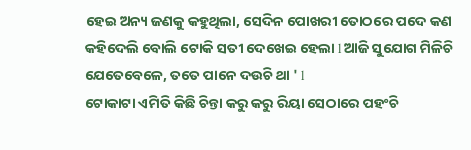ହେଇ ଅନ୍ୟ ଜଣକୁ କହୁଥିଲା, ସେଦିନ ପୋଖରୀ ତୋଠରେ ପଦେ କଣ କହିଦେଲି ବୋଲି ଟୋକି ସତୀ ଦେଖେଇ ହେଲା l ଆଜି ସୁଯୋଗ ମିଳିଚି ଯେତେବେଳେ, ତତେ ପାନେ ଦଉଚି ଥା ' l
ଟୋକାଟା ଏମିତି କିଛି ଚିନ୍ତା କରୁ କରୁ ରିୟା ସେଠାରେ ପହଂଚି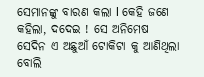ସେମାନଙ୍କୁ ବାରଣ କଲା l କେହି ଜଣେ କହିଲା, ଦଦେଇ ! ସେ ଅନିମେଷ ସେଦିନ ଏ ଅଛୁଆଁ ଟୋକିଟା କୁ ଆଣିଥିଲା ବୋଲି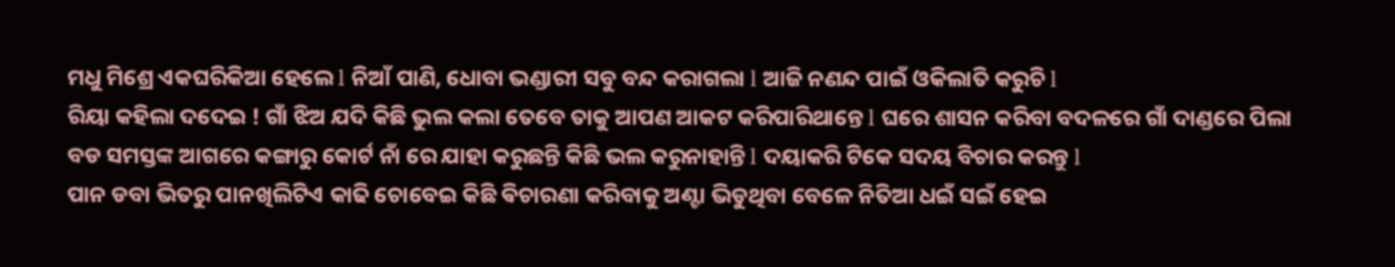ମଧୁ ମିଶ୍ରେ ଏକଘରିକିଆ ହେଲେ l ନିଆଁ ପାଣି, ଧୋବା ଭଣ୍ଡାରୀ ସବୁ ବନ୍ଦ କରାଗଲା l ଆଜି ନଣନ୍ଦ ପାଇଁ ଓକିଲାତି କରୁଚି l
ରିୟା କହିଲା ଦଦେଇ ! ଗାଁ ଝିଅ ଯଦି କିଛି ଭୁଲ କଲା ତେବେ ତାକୁ ଆପଣ ଆକଟ କରିପାରିଥାନ୍ତେ l ଘରେ ଶାସନ କରିବା ବଦଳରେ ଗାଁ ଦାଣ୍ଡରେ ପିଲା ବଡ ସମସ୍ତଙ୍କ ଆଗରେ କଙ୍ଗାରୁ କୋର୍ଟ ନାଁ ରେ ଯାହା କରୁଛନ୍ତି କିଛି ଭଲ କରୁନାହାନ୍ତି l ଦୟାକରି ଟିକେ ସଦୟ ବିଚାର କରନ୍ତୁ l
ପାନ ଡବା ଭିତରୁ ପାନଖିଲିଟିଏ କାଢି ଚୋବେଇ କିଛି ଵିଚାରଣା କରିବାକୁ ଅଣ୍ଟା ଭିଡୁଥିବା ବେଳେ ନିତିଆ ଧଇଁ ସଇଁ ହେଇ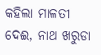କହିଲା ମାଳତୀ ଦେଈ, ନାଥ ଖରୁଡା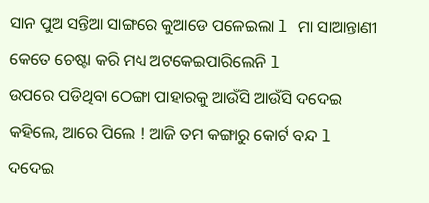ସାନ ପୁଅ ସନ୍ତିଆ ସାଙ୍ଗରେ କୁଆଡେ ପଳେଇଲା l ମା ସାଆନ୍ତାଣୀ କେତେ ଚେଷ୍ଟା କରି ମଧ୍ୟ ଅଟକେଇପାରିଲେନି l
ଉପରେ ପଡିଥିବା ଠେଙ୍ଗା ପାହାରକୁ ଆଉଁସି ଆଉଁସି ଦଦେଇ କହିଲେ, ଆରେ ପିଲେ ! ଆଜି ତମ କଙ୍ଗାରୁ କୋର୍ଟ ବନ୍ଦ l ଦଦେଇ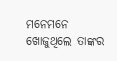ମନେମନେ ଖୋଜୁଥିଲେ ତାଙ୍କର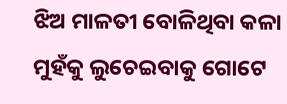ଝିଅ ମାଳତୀ ବୋଳିଥିବା କଳା ମୁହଁକୁ ଲୁଚେଇବାକୁ ଗୋଟେ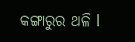କଙ୍ଗାରୁର ଥଳି l